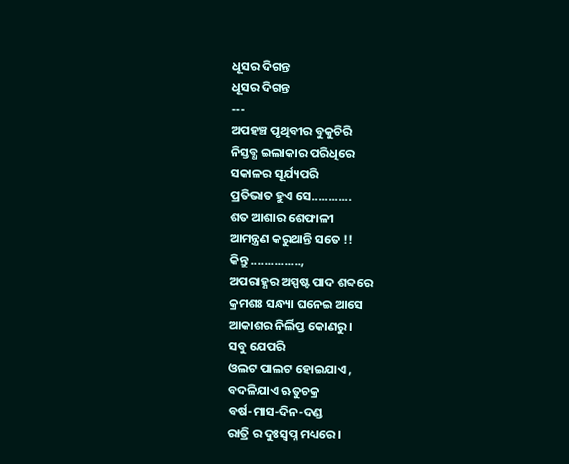ଧୂସର ଦିଗନ୍ତ
ଧୂସର ଦିଗନ୍ତ
---
ଅପହଞ୍ଚ ପୃଥିବୀର ବୁକୁଚିରି
ନିସ୍ତବ୍ଧ ଇଲାକାର ପରିଧିରେ
ସକାଳର ସୂର୍ଯ୍ୟପରି
ପ୍ରତିଭାତ ହୁଏ ସେ............
ଶତ ଆଶାର ଶେଫାଳୀ
ଆମନ୍ତ୍ରଣ କରୁଥାନ୍ତି ସତେ !!
କିନ୍ତୁ ...............,
ଅପରାହ୍ଣର ଅସ୍ପଷ୍ଟ ପାଦ ଶବ୍ଦରେ
କ୍ରମଶଃ ସନ୍ଧ୍ୟା ଘନେଇ ଆସେ
ଆକାଶର ନିର୍ଲିପ୍ତ କୋଣରୁ ।
ସବୁ ଯେପରି
ଓଲଟ ପାଲଟ ହୋଇଯାଏ ,
ବଦଳିଯାଏ ଋତୁଚକ୍ର
ବର୍ଷ-ମାସ-ଦିନ-ଦଣ୍ଡ
ରାତ୍ରି ର ଦୁଃସ୍ବପ୍ନ ମଧ୍ୟରେ ।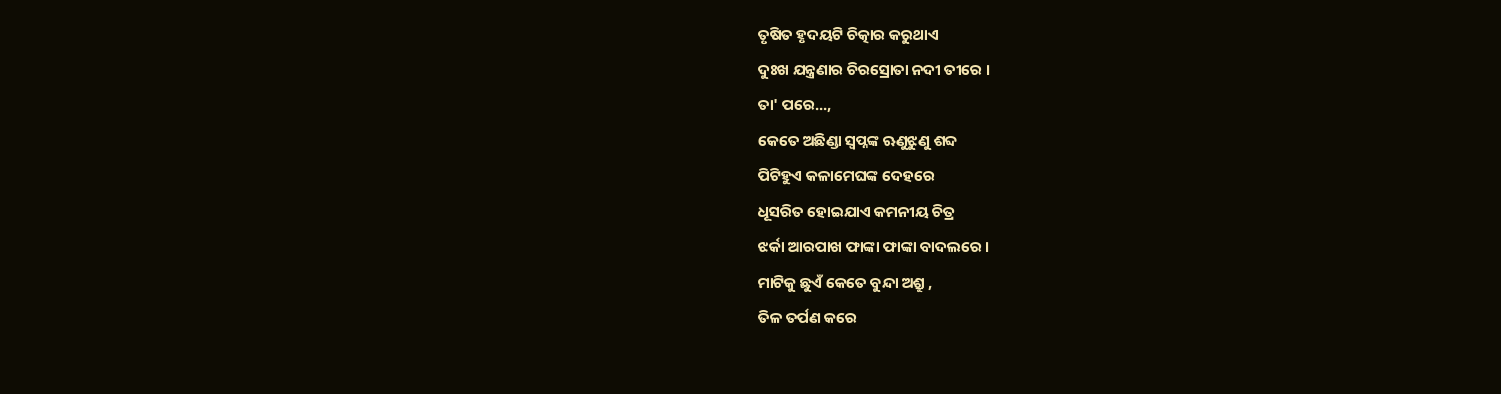ତୃଷିତ ହୃଦୟଟି ଚିତ୍କାର କରୁଥାଏ
ଦୁଃଖ ଯନ୍ତ୍ରଣାର ଚିରସ୍ରୋତା ନଦୀ ତୀରେ ।
ତା' ପରେ...,
କେତେ ଅଛିଣ୍ଡା ସ୍ବପ୍ନଙ୍କ ଋଣୁଝୁଣୁ ଶବ୍ଦ
ପିଟିହୁଏ କଳାମେଘଙ୍କ ଦେହରେ
ଧୂସରିତ ହୋଇଯାଏ କମନୀୟ ଚିତ୍ର
ଝର୍କା ଆରପାଖ ଫାଙ୍କା ଫାଙ୍କା ବାଦଲରେ ।
ମାଟିକୁ ଛୁଏଁ କେତେ ବୁନ୍ଦା ଅଶ୍ରୁ ,
ତିଳ ତର୍ପଣ କରେ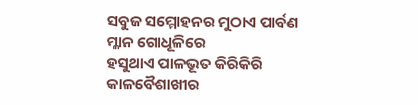ସବୁଜ ସମ୍ମୋହନର ମୁଠାଏ ପାର୍ବଣ
ମ୍ଳାନ ଗୋଧୂଳିରେ
ହସୁଥାଏ ପାଳଭୂତ କିରିକିରି
କାଳବୈଶାଖୀର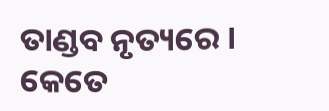ତାଣ୍ଡବ ନୃତ୍ୟରେ ।
କେତେ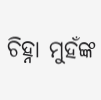ଚିହ୍ନା ମୁହଁଙ୍କ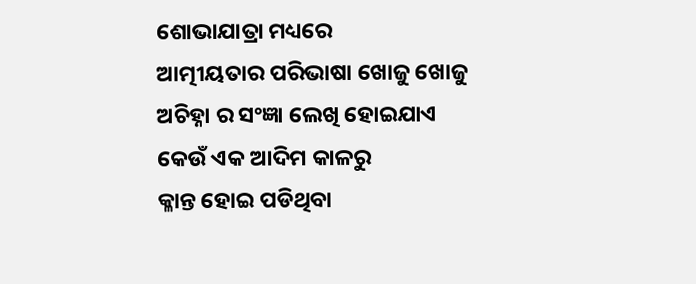ଶୋଭାଯାତ୍ରା ମଧ୍ୟରେ
ଆତ୍ମୀୟତାର ପରିଭାଷା ଖୋଜୁ ଖୋଜୁ
ଅଚିହ୍ନା ର ସଂଜ୍ଞା ଲେଖି ହୋଇଯାଏ
କେଉଁ ଏକ ଆଦିମ କାଳରୁ
କ୍ଳାନ୍ତ ହୋଇ ପଡିଥିବା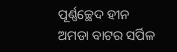ପୂର୍ଣ୍ଣଚ୍ଛେଦ ହୀନ
ଅମଡା ବାଟର ସର୍ପିଳ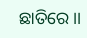ଛାତିରେ ।।